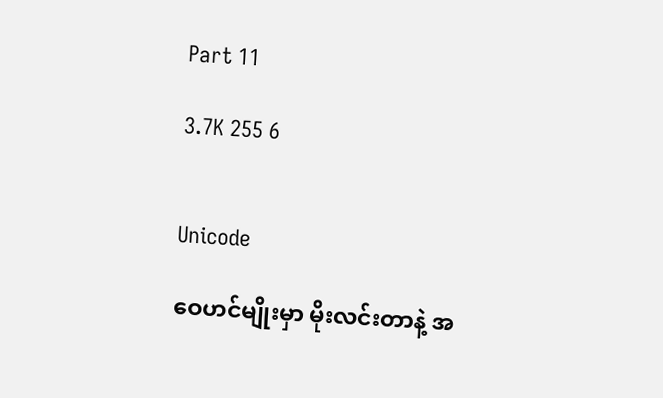Part 11

3.7K 255 6


Unicode

ဝေဟင်မျိုးမှာ မိုးလင်းတာနဲ့ အ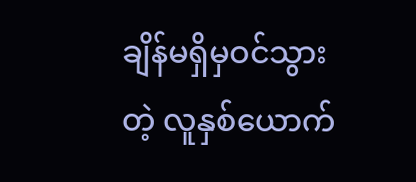ချိန်မရှိမှဝင်သွားတဲ့ လူနှစ်ယောက်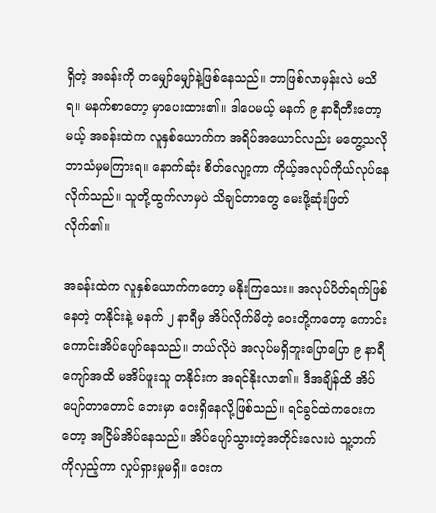ရှိတဲ့ အခန်းကို တမျှော်မျှော်နဲ့ဖြစ်နေသည်။ ဘာဖြစ်လာမှန်းလဲ မသိရ။ မနက်စာတော့ မှာပေးထား၏။ ဒါပေမယ့် မနက် ၉ နာရီတီးတော့မယ့် အခန်းထဲက လူနှစ်ယောက်က အရိပ်အယောင်လည်း မတွေ့သလို ဘာသံမှမကြားရ။ နောက်ဆုံး စိတ်လျော့ကာ ကိုယ့်အလုပ်ကိုယ်လုပ်နေလိုက်သည်။ သူတို့ထွက်လာမှပဲ သိချင်တာတွေ မေးဖို့ဆုံးဖြတ်လိုက်၏။

အခန်းထဲက လူနှစ်ယောက်ကတော့ မနိုးကြသေး။ အလုပ်ပိတ်ရက်ဖြစ်နေတဲ့ တနိုင်းနဲ့ မနက် ၂ နာရီမှ အိပ်လိုက်မိတဲ့ ဝေးတို့ကတော့ ကောင်းကောင်းအိပ်ပျော်နေသည်။ ဘယ်လိုပဲ အလုပ်မရှိဘူးပြောပြော ၉ နာရီကျော်အထိ မအိပ်ဖူးသူ တနိုင်းက အရင်နိုးလာ၏။ ဒီအချိန်ထိ အိပ်ပျော်တာတောင် ဘေးမှာ ဝေးရှိနေလို့ဖြစ်သည်။ ရင်ခွင်ထဲကဝေးကတော့ အငြိမ်အိပ်နေသည်။ အိပ်ပျော်သွားတဲ့အတိုင်းလေးပဲ သူ့ဘက်ကိုလှည့်ကာ လှုပ်ရှားမှုမရှိ။ ဝေးက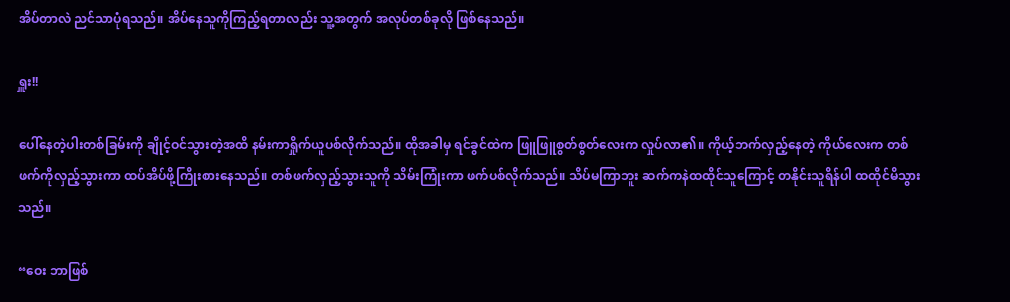အိပ်တာလဲ ညင်သာပုံရသည်။ အိပ်နေသူကိုကြည့်ရတာလည်း သူ့အတွက် အလုပ်တစ်ခုလို ဖြစ်နေသည်။

ရှူး!!

ပေါ်နေတဲ့ပါးတစ်ခြမ်းကို ချိုင့်ဝင်သွားတဲ့အထိ နမ်းကာရှိုက်ယူပစ်လိုက်သည်။ ထိုအခါမှ ရင်ခွင်ထဲက ဖြူဖြူစွတ်စွတ်လေးက လှုပ်လာ၏။ ကိုယ့်ဘက်လှည့်နေတဲ့ ကိုယ်လေးက တစ်ဖက်ကိုလှည့်သွားကာ ထပ်အိပ်ဖို့ကြိုးစားနေသည်။ တစ်ဖက်လှည့်သွားသူကို သိမ်းကြုံးကာ ဖက်ပစ်လိုက်သည်။ သိပ်မကြာဘူး ဆက်ကနဲထထိုင်သူကြောင့် တနိုင်းသူရိန်ပါ ထထိုင်မိသွားသည်။

“ဝေး ဘာဖြစ်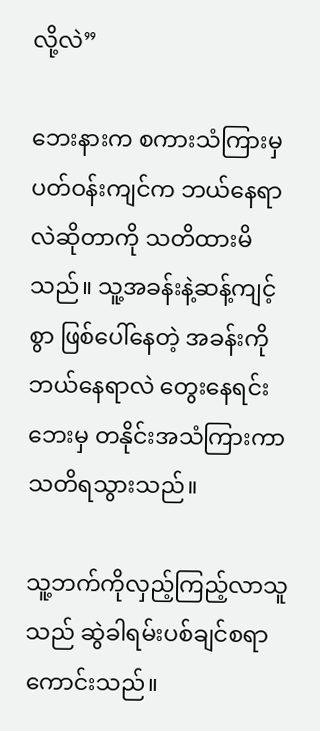လို့လဲ”

ဘေးနားက စကားသံကြားမှ ပတ်ဝန်းကျင်က ဘယ်နေရာလဲဆိုတာကို သတိထားမိသည်။ သူ့အခန်းနဲ့ဆန့်ကျင့်စွာ ဖြစ်ပေါ်နေတဲ့ အခန်းကို ဘယ်နေရာလဲ တွေးနေရင်း ဘေးမှ တနိုင်းအသံကြားကာ သတိရသွားသည်။

သူ့ဘက်ကိုလှည့်ကြည့်လာသူသည် ဆွဲခါရမ်းပစ်ချင်စရာကောင်းသည်။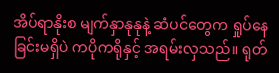အိပ်ရာနိုးစ မျက်နှာနုနုနဲ့ ဆံပင်တွေက ရှုပ်နေခြင်းမရှိပဲ ကပိုကရိုနှင့် အရမ်းလှသည်။ ရုတ်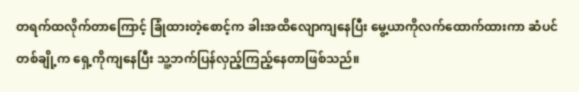တရက်ထလိုက်တာကြောင့် ခြုံထားတဲ့စောင့်က ခါးအထိလျောကျနေပြီး မွေ့ယာကိုလက်ထောက်ထားကာ ဆံပင်တစ်ချို့က ရှေ့ကိုကျနေပြီး သူ့ဘက်ပြန်လှည့်ကြည့်နေတာဖြစ်သည်။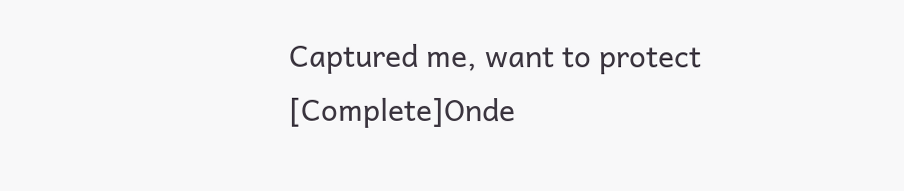Captured me, want to protect [Complete]Onde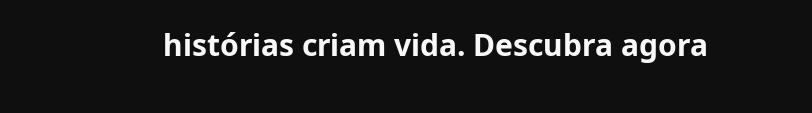histórias criam vida. Descubra agora